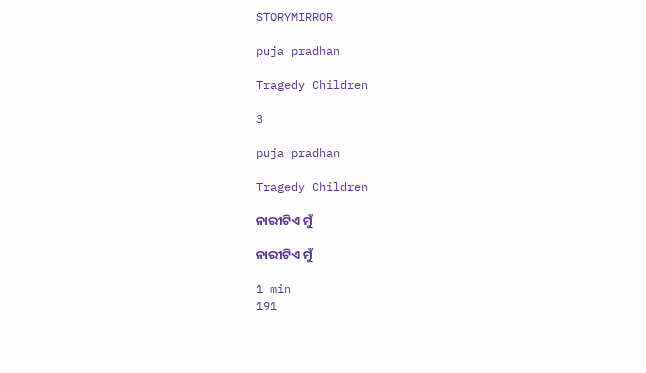STORYMIRROR

puja pradhan

Tragedy Children

3

puja pradhan

Tragedy Children

ନାରୀଟିଏ ମୁଁ

ନାରୀଟିଏ ମୁଁ

1 min
191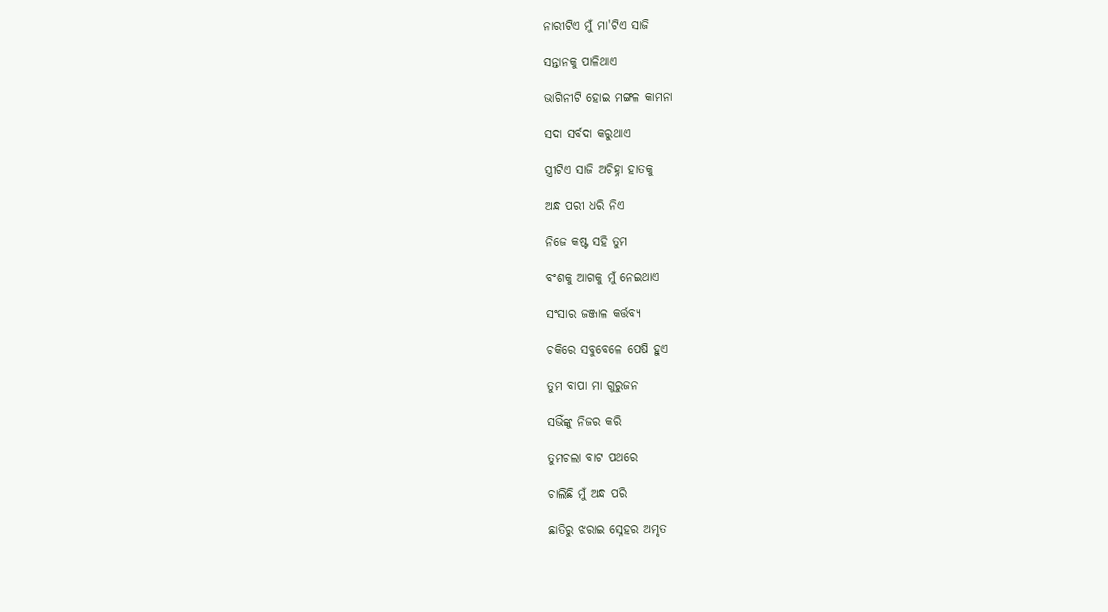ନାରୀଟିଏ ମୁଁ ମା'ଟିଏ ସାଜି

ସନ୍ତାନକୁ ପାଳିଥାଏ

ଭାଗିନୀଟି ହୋଇ ମଙ୍ଗଳ କାମନା

ସଦା ସର୍ବଦା କରୁଥାଏ

ସ୍ତ୍ରୀଟିଏ ସାଜି ଅଚିହ୍ନା ହାତକୁ

ଅନ୍ଧ ପରୀ ଧରି ନିଏ

ନିଜେ କଷ୍ଟ ସହି ତୁମ

ବଂଶକୁ ଆଗକୁ ମୁଁ ନେଇଥାଏ

ସଂସାର ଜଞ୍ଜାଳ କର୍ତ୍ତବ୍ୟ

ଚକିରେ ସବୁବେଳେ ପେଷି ହୁଏ

ତୁମ ବାପା ମା ଗୁରୁଜନ

ସଭିଁଙ୍କୁ ନିଜର କରି

ତୁମଚଲା ବାଟ ପଥରେ

ଚାଲିଛି ମୁଁ ଅନ୍ଧ ପରି

ଛାତିରୁ ଝରାଇ ସ୍ନେହର ଅମୃତ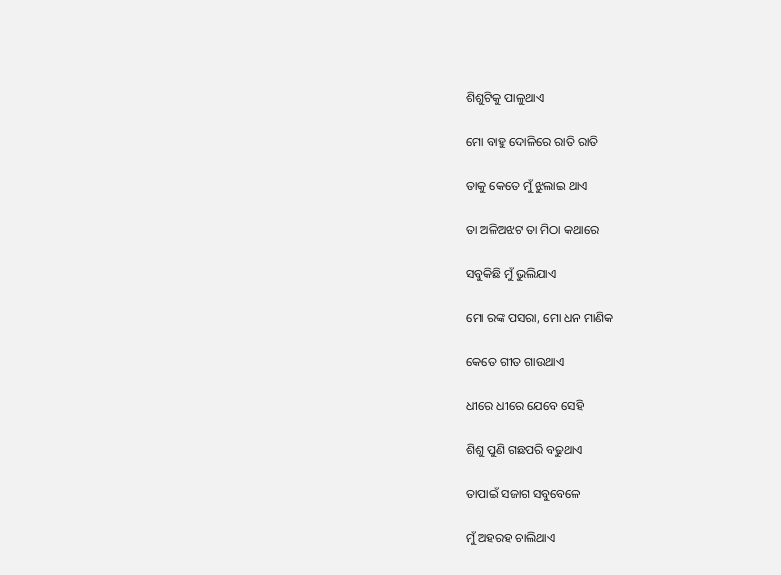ଶିଶୁଟିକୁ ପାଳୁଥାଏ

ମୋ ବାହୁ ଦୋଳିରେ ରାତି ରାତି

ତାକୁ କେତେ ମୁଁ ଝୁଲାଇ ଥାଏ

ତା ଅଳିଅଝଟ ତା ମିଠା କଥାରେ

ସବୁକିଛି ମୁଁ ଭୁଲିଯାଏ

ମୋ ରଙ୍କ ପସରା, ମୋ ଧନ ମାଣିକ

କେତେ ଗୀତ ଗାଉଥାଏ

ଧୀରେ ଧୀରେ ଯେବେ ସେହି

ଶିଶୁ ପୁଣି ଗଛପରି ବଢୁଥାଏ

ତାପାଇଁ ସଜାଗ ସବୁବେଳେ

ମୁଁ ଅହରହ ଚାଲିଥାଏ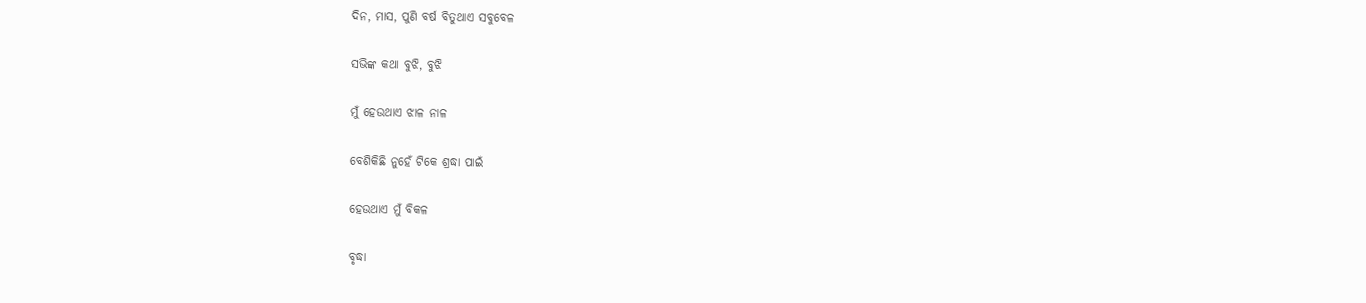ଦିନ, ମାସ, ପୁଣି ବର୍ଷ ବିତୁଥାଏ ସବୁବେଳ

ସଭିଙ୍କ କଥା ବୁଝି, ବୁଝି

ମୁଁ ହେଉଥାଏ ଝାଳ ନାଳ

ବେଶିକିଛି ନୁହେଁ ଟିକେ ଶ୍ରଦ୍ଧା ପାଇଁ

ହେଉଥାଏ ମୁଁ ବିକଳ

ବୃଦ୍ଧା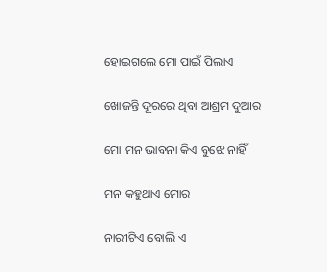ହୋଇଗଲେ ମୋ ପାଇଁ ପିଲାଏ

ଖୋଜନ୍ତି ଦୂରରେ ଥିବା ଆଶ୍ରମ ଦୁଆର

ମୋ ମନ ଭାବନା କିଏ ବୁଝେ ନାହିଁ

ମନ କହୁଥାଏ ମୋର

ନାରୀଟିଏ ବୋଲି ଏ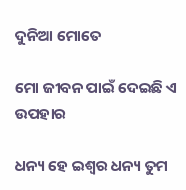ଦୁନିଆ ମୋତେ

ମୋ ଜୀବନ ପାଇଁ ଦେଇଛି ଏ ଉପହାର

ଧନ୍ୟ ହେ ଇଶ୍ୱର ଧନ୍ୟ ତୁମ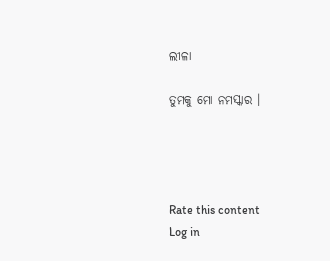ଲୀଳା

ତୁମକୁ ମୋ ନମସ୍କାର ।




Rate this content
Log in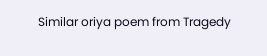Similar oriya poem from Tragedy